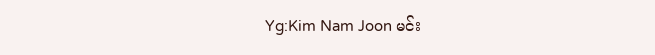Yg:Kim Nam Joon မင်း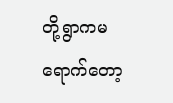တို့ရွာကမရောက်တော့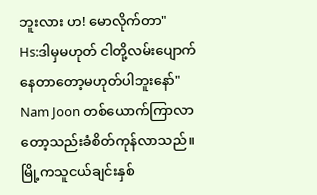ဘူးလား ဟ! မောလိုက်တာ"
Hs:ဒါမှမဟုတ် ငါတို့လမ်းပျောက်နေတာတော့မဟုတ်ပါဘူးနော်"
Nam Joon တစ်ယောက်ကြာလာတော့သည်းခံစိတ်ကုန်လာသည်။မြို့ကသူငယ်ချင်းနှစ်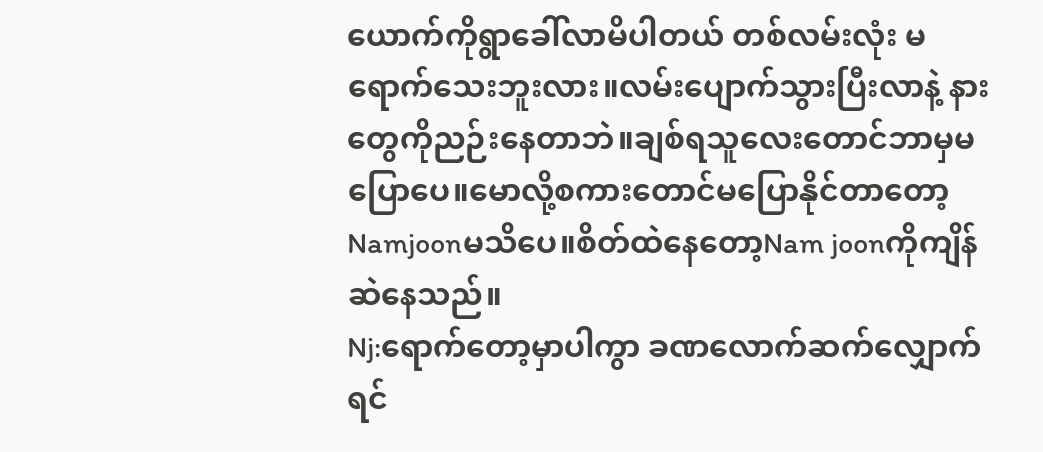ယောက်ကိုရွာခေါ်လာမိပါတယ် တစ်လမ်းလုံး မရောက်သေးဘူးလား။လမ်းပျောက်သွားပြီးလာနဲ့ နားတွေကိုညဉ်းနေတာဘဲ။ချစ်ရသူလေးတောင်ဘာမှမပြောပေ။မောလို့စကားတောင်မပြောနိုင်တာတော့ Namjoonမသိပေ။စိတ်ထဲနေတော့Nam joonကိုကျိန်ဆဲနေသည်။
Nj:ရောက်တော့မှာပါကွာ ခဏလောက်ဆက်လျှောက်ရင်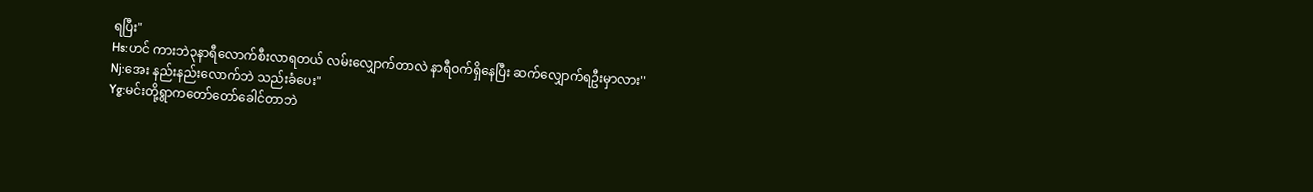ရပြီး"
Hs:ဟင် ကားဘဲ၃နာရီလောက်စီးလာရတယ် လမ်းလျှောက်တာလဲ နာရီဝက်ရှိနေပြီး ဆက်လျှောက်ရဦးမှာလား''
Nj:အေး နည်းနည်းလောက်ဘဲ သည်းခံပေး"
Yg:မင်းတို့ရွာကတော်တော်ခေါင်တာဘဲ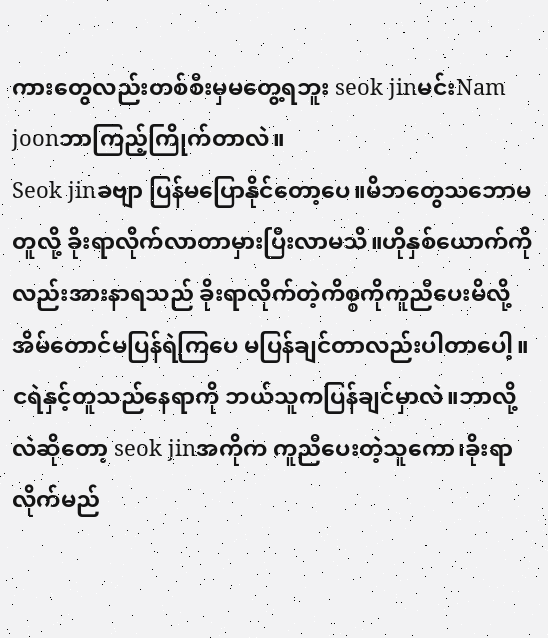ကားတွေလည်းတစ်စီးမှမတွေ့ရဘူး seok jinမင်းNam joonဘာကြည့်ကြိုက်တာလဲ။
Seok jinခဗျာ ပြန်မပြောနိုင်တော့ပေ။မိဘတွေသဘောမတူလို့ ခိုးရာလိုက်လာတာမှားပြီးလာမသိ။ဟိုနှစ်ယောက်ကိုလည်းအားနာရသည် ခိုးရာလိုက်တဲ့ကိစ္စကိုကူညီပေးမိလို့ အိမ်တောင်မပြန်ရဲကြပေ မပြန်ချင်တာလည်းပါတာပေါ့။ငရဲနှင့်တူသည်နေရာကို ဘယ်သူကပြန်ချင်မှာလဲ။ဘာလို့လဲဆိုတော့ seok jinအကိုက ကူညီပေးတဲ့သူကော၊ခိုးရာလိုက်မည်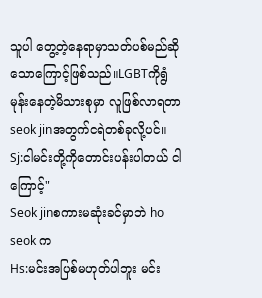သူပါ တွေ့တဲ့နေရာမှာသတ်ပစ်မည်ဆိုသောကြောင့်ဖြစ်သည်။LGBTကိုရွံမုန်းနေတဲ့မိသားစုမှာ လူဖြစ်လာရတာ seok jinအတွက်ငရဲတစ်ခုလို့ပင်။
Sj:ငါမင်းတို့ကိုတောင်းပန်းပါတယ် ငါကြောင့်"
Seok jinစကားမဆုံးခင်မှာဘဲ ho seok က
Hs:မင်းအပြစ်မဟုတ်ပါဘူး မင်း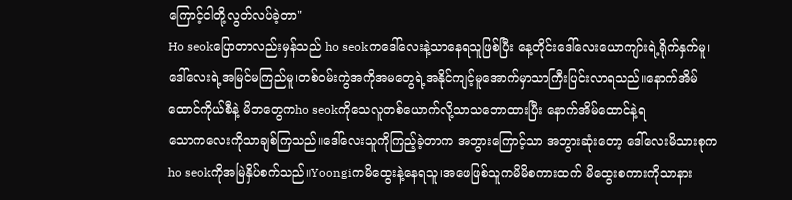ကြောင့်ငါတို့လွတ်လပ်ခဲ့တာ"
Ho seokပြောတာလည်းမှန်သည် ho seokကဒေါ်လေးနဲ့သာနေရသူဖြစ်ပြီး နေ့တိုင်းဒေါ်လေးယောကျာ်းရဲ့ရိုက်နှက်မူ၊ဒေါ်လေးရဲ့အမြင်မကြည်မူ၊တစ်ဝမ်းကွဲအကိုအမတွေရဲ့အနိုင်ကျင့်မူအောက်မှာသာကြီးပြင်းလာရသည်။နောက်အိမ်ထောင်ကိုယ်စီနဲ့ မိဘတွေကho seokကိုသေလူတစ်ယောက်လို့သာသဘောထားပြီး နောက်အိမ်ထောင်နဲ့ရ
သောကလေးကိုသာချစ်ကြသည်။ဒေါ်လေးသူကိုကြည့်ခဲ့တာက အဘွားကြောင့်သာ အဘွားဆုံးတော့ ဒေါ်လေးမိသားစုကho seokကိုအမြဲနှိပ်စက်သည်။Yoongiကမိထွေးနဲ့နေရသူ၊အဖေဖြစ်သူကမိမိစကားထက် မိထွေးစကားကိုသာနား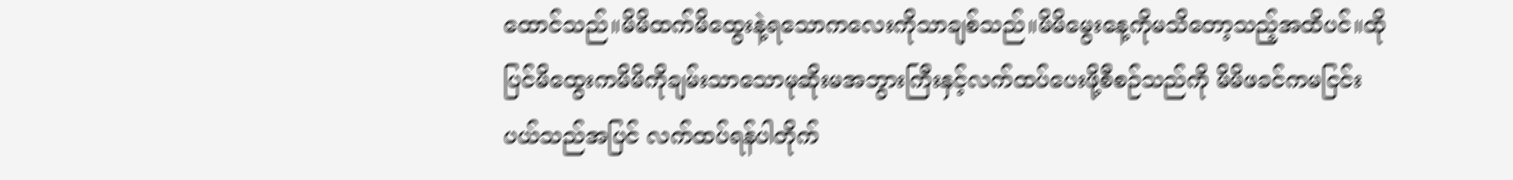ထောင်သည်။မိမိထက်မိထွေးနဲ့ရသောကလေးကိုသာချစ်သည်။မိမိမွေးနေ့ကိုမသိတော့သည့်အထိပင်။ထိုပြင်မိထွေးကမိမိကိုချမ်းသာသောမုဆိုးမအဘွားကြီးနှင့်လက်ထပ်ပေးဖို့စီစဉ်သည်ကို မိမိဖခင်ကမငြင်းပယ်သည်အပြင် လက်ထပ်ရန်ပါတိုက်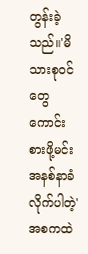တွန်းခဲ့သည်။'မိသားစုဝင်တွေကောင်းစားဖို့မင်းအနစ်နာခံလိုက်ပါတဲ့'
အစကထဲ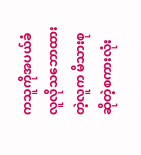ကသူကိုအပယ်ခံလူလိုသဘောထားတဲ့လူက မိသားစုဆိုတဲ့စကားလုံး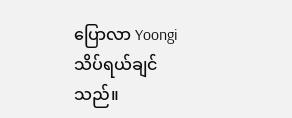ပြောလာ Yoongiသိပ်ရယ်ချင်သည်။